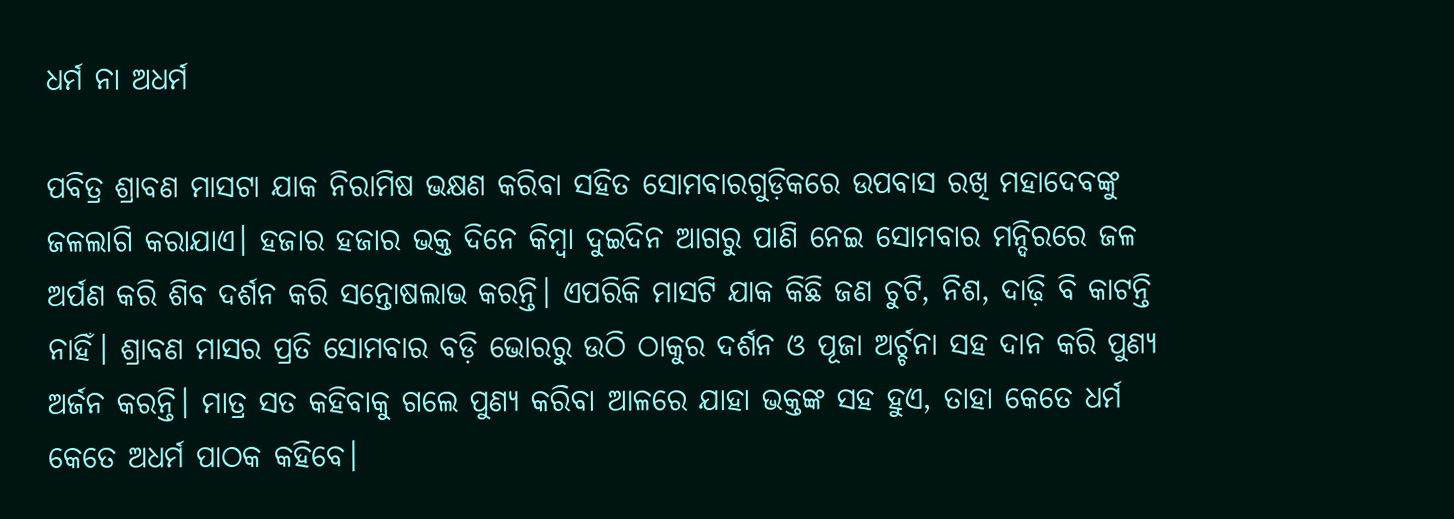ଧର୍ମ ନା ଅଧର୍ମ

ପବିତ୍ର ଶ୍ରାବଣ ମାସଟା ଯାକ ନିରାମିଷ ଭକ୍ଷଣ କରିବା ସହିତ ସୋମବାରଗୁଡ଼ିକରେ ଉପବାସ ରଖି ମହାଦେବଙ୍କୁ ଜଳଲାଗି କରାଯାଏ। ହଜାର ହଜାର ଭକ୍ତ ଦିନେ କିମ୍ବା ଦୁଇଦିନ ଆଗରୁ ପାଣି ନେଇ ସୋମବାର ମନ୍ଦିରରେ ଜଳ ଅର୍ପଣ କରି ଶିବ ଦର୍ଶନ କରି ସନ୍ତୋଷଲାଭ କରନ୍ତି। ଏପରିକି ମାସଟି ଯାକ କିଛି ଜଣ ଚୁଟି, ନିଶ, ଦାଢ଼ି ବି କାଟନ୍ତି ନାହିଁ। ଶ୍ରାବଣ ମାସର ପ୍ରତି ସୋମବାର ବଡ଼ି ଭୋରରୁ ଉଠି ଠାକୁର ଦର୍ଶନ ଓ ପୂଜା ଅର୍ଚ୍ଚନା ସହ ଦାନ କରି ପୁଣ୍ୟ ଅର୍ଜନ କରନ୍ତି। ମାତ୍ର ସତ କହିବାକୁ ଗଲେ ପୁଣ୍ୟ କରିବା ଆଳରେ ଯାହା ଭକ୍ତଙ୍କ ସହ ହୁଏ, ତାହା କେତେ ଧର୍ମ କେତେ ଅଧର୍ମ ପାଠକ କହିବେ।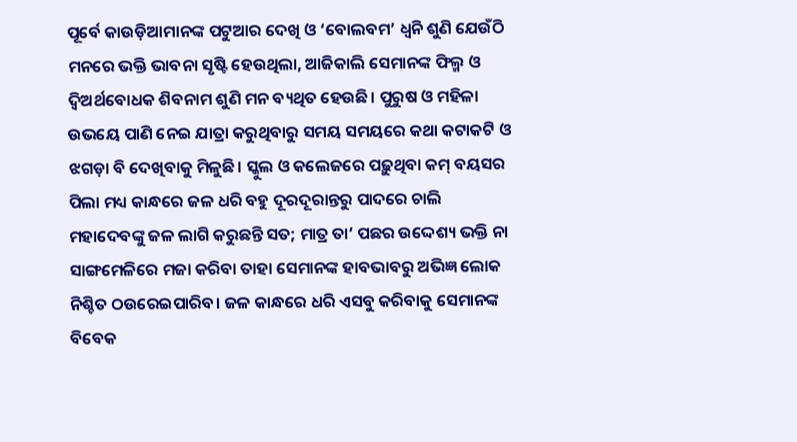ପୂର୍ବେ କାଉଡ଼ିଆମାନଙ୍କ ପଟୁଆର ଦେଖି ଓ ‘ବୋଲବମ’ ଧ୍ୱନି ଶୁଣି ଯେଉଁଠି ମନରେ ଭକ୍ତି ଭାବନା ସୃଷ୍ଟି ହେଉଥିଲା, ଆଜିକାଲି ସେମାନଙ୍କ ଫିଲ୍ମ ଓ ଦ୍ବିଅର୍ଥବୋଧକ ଶିବନାମ ଶୁଣି ମନ ବ୍ୟଥିତ ହେଉଛି। ପୁରୁଷ ଓ ମହିଳା ଉଭୟେ ପାଣି ନେଇ ଯାତ୍ରା କରୁଥିବାରୁ ସମୟ ସମୟରେ କଥା କଟାକଟି ଓ ଝଗଡ଼ା ବି ଦେଖିବାକୁ ମିଳୁଛି। ସ୍କୁଲ ଓ କଲେଜରେ ପଢ଼ୁଥିବା କମ୍‌ ବୟସର ପିଲା ମଧ୍ୟ କାନ୍ଧରେ ଜଳ ଧରି ବହୁ ଦୂରଦୂରାନ୍ତରୁ ପାଦରେ ଚାଲି ମହାଦେବଙ୍କୁ ଜଳ ଲାଗି କରୁଛନ୍ତି ସତ; ମାତ୍ର ତା’ ପଛର ଉଦ୍ଦେଶ୍ୟ ଭକ୍ତି ନା ସାଙ୍ଗମେଳିରେ ମଜା କରିବା ତାହା ସେମାନଙ୍କ ହାବଭାବରୁ ଅଭିଜ୍ଞ ଲୋକ ନିଶ୍ଚିତ ଠଉରେଇପାରିବ। ଜଳ କାନ୍ଧରେ ଧରି ଏସବୁ କରିବାକୁ ସେମାନଙ୍କ ବିବେକ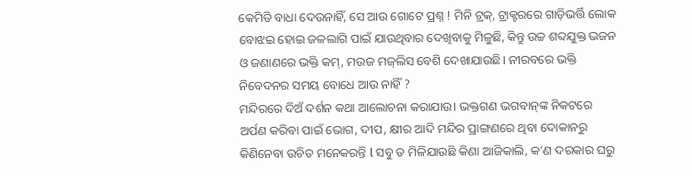କେମିତି ବାଧା ଦେଉନାହିଁ, ସେ ଆଉ ଗୋଟେ ପ୍ରଶ୍ନ ! ମିନି ଟ୍ରକ୍‌, ଟ୍ରାକ୍ଟରରେ ଗାଡ଼ିଭର୍ତ୍ତି ଲୋକ ବୋଝଇ ହୋଇ ଜଳଲାଗି ପାଇଁ ଯାଉଥିବାର ଦେଖିବାକୁ ମିଳୁଛି, କିନ୍ତୁ ଉଚ୍ଚ ଶବ୍ଦଯୁକ୍ତ ଭଜନ ଓ ଜଣାଣରେ ଭକ୍ତି କମ୍‌, ମଉଜ ମଜ୍‌ଲିସ ବେଶି ଦେଖାଯାଉଛି। ନୀରବରେ ଭକ୍ତି ନିବେଦନର ସମୟ ବୋଧେ ଆଉ ନାହିଁ ?
ମନ୍ଦିରରେ ଦିଅଁ ଦର୍ଶନ କଥା ଆଲୋଚନା କରାଯାଉ। ଭକ୍ତଗଣ ଭଗବାନ୍‌ଙ୍କ ନିକଟରେ ଅର୍ପଣ କରିବା ପାଇଁ ଭୋଗ, ଦୀପ, କ୍ଷୀର ଆଦି ମନ୍ଦିର ପ୍ରାଙ୍ଗଣରେ ଥିବା ଦୋକାନରୁ କିଣିନେବା ଉଚିତ ମନେକରନ୍ତି l ସବୁ ତ ମିଳିଯାଉଛି କିଣା ଆଜିକାଲି, କ’ଣ ଦରକାର ଘରୁ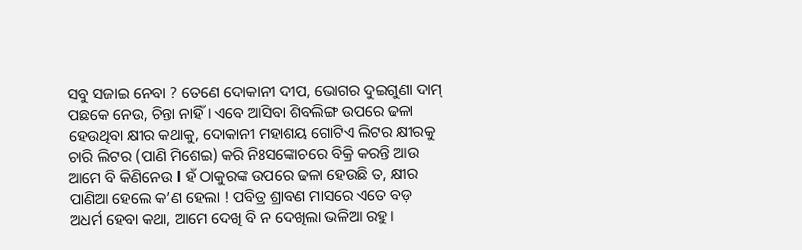ସବୁ ସଜାଇ ନେବା ? ତେଣେ ଦୋକାନୀ ଦୀପ, ଭୋଗର ଦୁଇଗୁଣା ଦାମ୍‌ ପଛକେ ନେଉ, ଚିନ୍ତା ନାହିଁ। ଏବେ ଆସିବା ଶିବଲିଙ୍ଗ ଉପରେ ଢଳା ହେଉଥିବା କ୍ଷୀର କଥାକୁ, ଦୋକାନୀ ମହାଶୟ ଗୋଟିଏ ଲିଟର କ୍ଷୀରକୁ ଚାରି ଲିଟର (ପାଣି ମିଶେଇ) କରି ନିଃସଙ୍କୋଚରେ ବିକ୍ରି କରନ୍ତି ଆଉ ଆମେ ବି କିଣିନେଉ l ହଁ ଠାକୁରଙ୍କ ଉପରେ ଢଳା ହେଉଛି ତ, କ୍ଷୀର ପାଣିଆ ହେଲେ କ’ଣ ହେଲା ! ପବିତ୍ର ଶ୍ରାବଣ ମାସରେ ଏତେ ବଡ଼ ଅଧର୍ମ ହେବା କଥା, ଆମେ ଦେଖି ବି ନ ଦେଖିଲା ଭଳିଆ ରହୁ।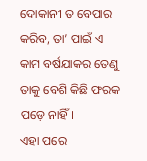ଦୋକାନୀ ତ ବେପାର କରିବ, ତା’ ପାଇଁ ଏ କାମ ବର୍ଷଯାକର ତେଣୁ ତାକୁ ବେଶି କିଛି ଫରକ ପଡ଼େ ନାହିଁ।
ଏହା ପରେ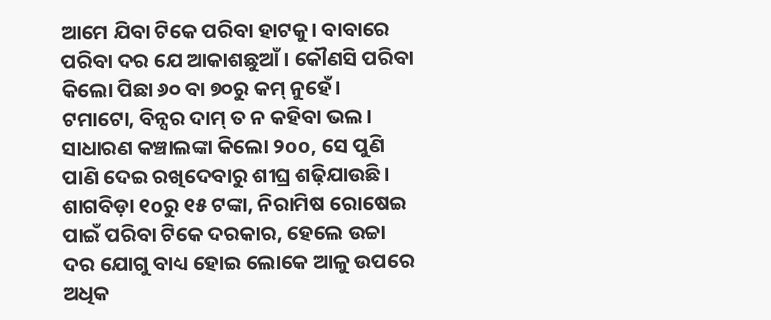ଆମେ ଯିବା ଟିକେ ପରିବା ହାଟକୁ। ବାବାରେ ପରିବା ଦର ଯେ ଆକାଶଛୁଆଁ। କୌଣସି ପରିବା କିଲୋ ପିଛା ୬୦ ବା ୭୦ରୁ କମ୍‌ ନୁହେଁ। ଟମାଟୋ, ବିନ୍ସର ଦାମ୍‌ ତ ନ କହିବା ଭଲ। ସାଧାରଣ କଞ୍ଚାଲଙ୍କା କିଲୋ ୨oo, ସେ ପୁଣି ପାଣି ଦେଇ ରଖିଦେବାରୁ ଶୀଘ୍ର ଶଢ଼ିଯାଉଛି। ଶାଗବିଡ଼ା ୧oରୁ ୧୫ ଟଙ୍କା, ନିରାମିଷ ରୋଷେଇ ପାଇଁ ପରିବା ଟିକେ ଦରକାର, ହେଲେ ଉଚ୍ଚା ଦର ଯୋଗୁ ବାଧ୍ୟ ହୋଇ ଲୋକେ ଆଳୁ ଉପରେ ଅଧିକ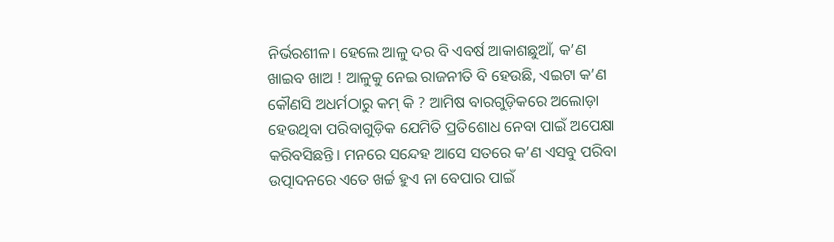ନିର୍ଭରଶୀଳ। ହେଲେ ଆଳୁ ଦର ବି ଏବର୍ଷ ଆକାଶଛୁଆଁ, କ’ଣ ଖାଇବ ଖାଅ ! ଆଳୁକୁ ନେଇ ରାଜନୀତି ବି ହେଉଛି, ଏଇଟା କ’ଣ କୌଣସି ଅଧର୍ମଠାରୁ କମ୍‌ କି ? ଆମିଷ ବାରଗୁଡ଼ିକରେ ଅଲୋଡ଼ା ହେଉଥିବା ପରିବାଗୁଡ଼ିକ ଯେମିତି ପ୍ରତିଶୋଧ ନେବା ପାଇଁ ଅପେକ୍ଷା କରିବସିଛନ୍ତି। ମନରେ ସନ୍ଦେହ ଆସେ ସତରେ କ’ଣ ଏସବୁ ପରିବା ଉତ୍ପାଦନରେ ଏତେ ଖର୍ଚ୍ଚ ହୁଏ ନା ବେପାର ପାଇଁ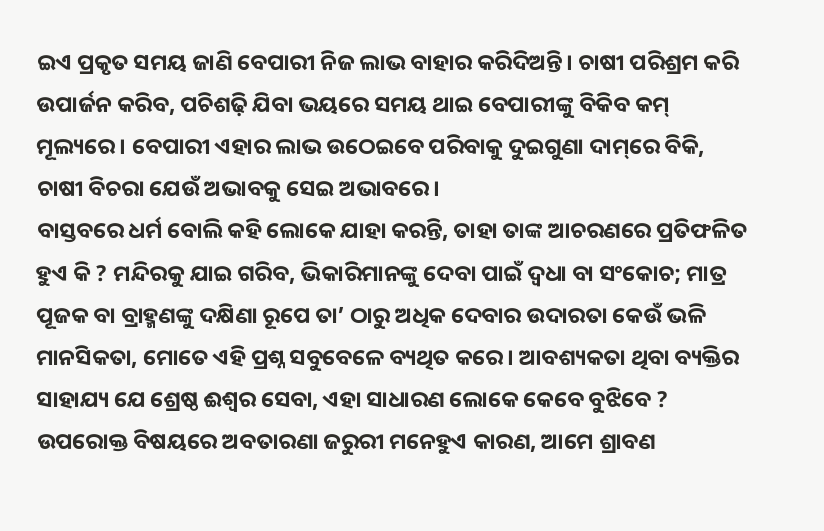ଇଏ ପ୍ରକୃତ ସମୟ ଜାଣି ବେପାରୀ ନିଜ ଲାଭ ବାହାର କରିଦିଅନ୍ତି। ଚାଷୀ ପରିଶ୍ରମ କରି ଉପାର୍ଜନ କରିବ, ପଚିଶଢ଼ି ଯିବା ଭୟରେ ସମୟ ଥାଇ ବେପାରୀଙ୍କୁ ବିକିବ କମ୍‌ ମୂଲ୍ୟରେ। ବେପାରୀ ଏହାର ଲାଭ ଉଠେଇବେ ପରିବାକୁ ଦୁଇଗୁଣା ଦାମ୍‌ରେ ବିକି, ଚାଷୀ ବିଚରା ଯେଉଁ ଅଭାବକୁ ସେଇ ଅଭାବରେ।
ବାସ୍ତବରେ ଧର୍ମ ବୋଲି କହି ଲୋକେ ଯାହା କରନ୍ତି, ତାହା ତାଙ୍କ ଆଚରଣରେ ପ୍ରତିଫଳିତ ହୁଏ କି ? ମନ୍ଦିରକୁ ଯାଇ ଗରିବ, ଭିକାରିମାନଙ୍କୁ ଦେବା ପାଇଁ ଦ୍ୱଧା ବା ସଂକୋଚ; ମାତ୍ର ପୂଜକ ବା ବ୍ରାହ୍ମଣଙ୍କୁ ଦକ୍ଷିଣା ରୂପେ ତା’ ଠାରୁ ଅଧିକ ଦେବାର ଉଦାରତା କେଉଁ ଭଳି ମାନସିକତା, ମୋତେ ଏହି ପ୍ରଶ୍ନ ସବୁବେଳେ ବ୍ୟଥିତ କରେ। ଆବଶ୍ୟକତା ଥିବା ବ୍ୟକ୍ତିର ସାହାଯ୍ୟ ଯେ ଶ୍ରେଷ୍ଠ ଈଶ୍ୱର ସେବା, ଏହା ସାଧାରଣ ଲୋକେ କେବେ ବୁଝିବେ ?
ଉପରୋକ୍ତ ବିଷୟରେ ଅବତାରଣା ଜରୁରୀ ମନେହୁଏ କାରଣ, ଆମେ ଶ୍ରାବଣ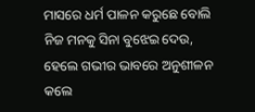ମାସରେ ଧର୍ମ ପାଳନ କରୁଛେ ବୋଲି ନିଜ ମନକୁ ସିନା ବୁଝେଇ ଦେଉ, ହେଲେ ଗଭୀର ଭାବରେ ଅନୁଶୀଳନ କଲେ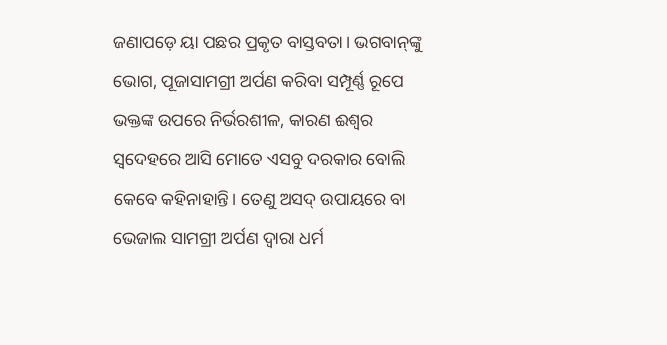ଜଣାପଡ଼େ ୟା ପଛର ପ୍ରକୃତ ବାସ୍ତବତା। ଭଗବାନ୍‌ଙ୍କୁ ଭୋଗ, ପୂଜାସାମଗ୍ରୀ ଅର୍ପଣ କରିବା ସମ୍ପୂର୍ଣ୍ଣ ରୂପେ ଭକ୍ତଙ୍କ ଉପରେ ନିର୍ଭରଶୀଳ, କାରଣ ଈଶ୍ୱର ସ୍ବଦେହରେ ଆସି ମୋତେ ଏସବୁ ଦରକାର ବୋଲି କେବେ କହିନାହାନ୍ତି। ତେଣୁ ଅସଦ୍‌ ଉପାୟରେ ବା ଭେଜାଲ ସାମଗ୍ରୀ ଅର୍ପଣ ଦ୍ୱାରା ଧର୍ମ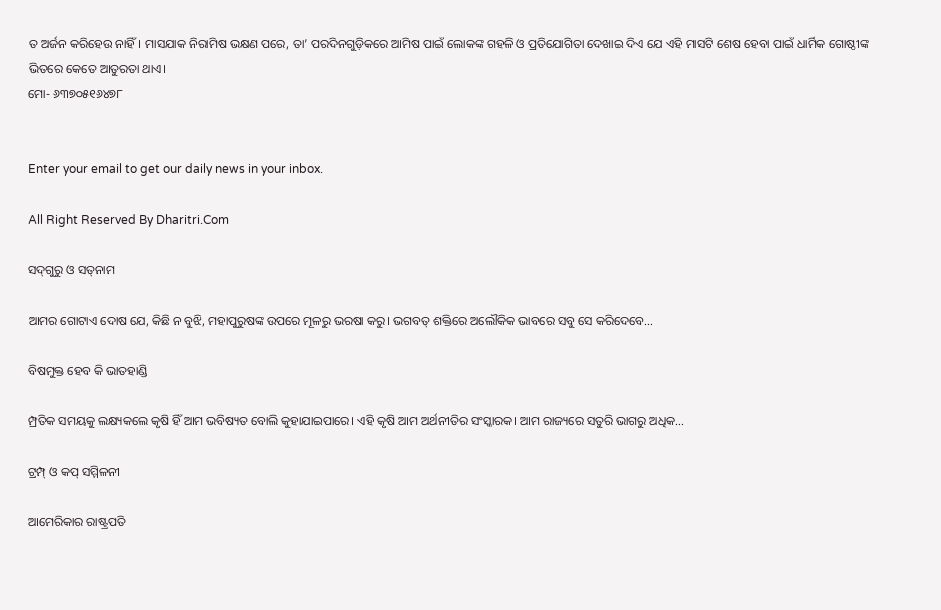ତ ଅର୍ଜନ କରିହେଉ ନାହିଁ। ମାସଯାକ ନିରାମିଷ ଭକ୍ଷଣ ପରେ, ତା’ ପରଦିନଗୁଡ଼ିକରେ ଆମିଷ ପାଇଁ ଲୋକଙ୍କ ଗହଳି ଓ ପ୍ରତିଯୋଗିତା ଦେଖାଇ ଦିଏ ଯେ ଏହି ମାସଟି ଶେଷ ହେବା ପାଇଁ ଧାର୍ମିକ ଗୋଷ୍ଠୀଙ୍କ ଭିତରେ କେତେ ଆତୁରତା ଥାଏ।
ମୋ- ୬୩୭୦୫୧୬୪୭୮


Enter your email to get our daily news in your inbox.

All Right Reserved By Dharitri.Com

ସଦ୍‌ଗୁରୁ ଓ ସତ୍‌ନାମ

ଆମର ଗୋଟାଏ ଦୋଷ ଯେ, କିଛି ନ ବୁଝି, ମହାପୁରୁଷଙ୍କ ଉପରେ ମୂଳରୁ ଭରଷା କରୁ। ଭଗବତ୍‌ ଶକ୍ତିରେ ଅଲୌକିକ ଭାବରେ ସବୁ ସେ କରିଦେବେ...

ବିଷମୁକ୍ତ ହେବ କି ଭାତହାଣ୍ଡି

ମ୍ପ୍ରତିକ ସମୟକୁ ଲକ୍ଷ୍ୟକଲେ କୃଷି ହିଁ ଆମ ଭବିଷ୍ୟତ ବୋଲି କୁହାଯାଇପାରେ। ଏହି କୃଷି ଆମ ଅର୍ଥନୀତିର ସଂସ୍କାରକ। ଆମ ରାଜ୍ୟରେ ସତୁରି ଭାଗରୁ ଅଧିକ...

ଟ୍ରମ୍ପ୍‌ ଓ କପ୍‌ ସମ୍ମିଳନୀ

ଆମେରିକାର ରାଷ୍ଟ୍ରପତି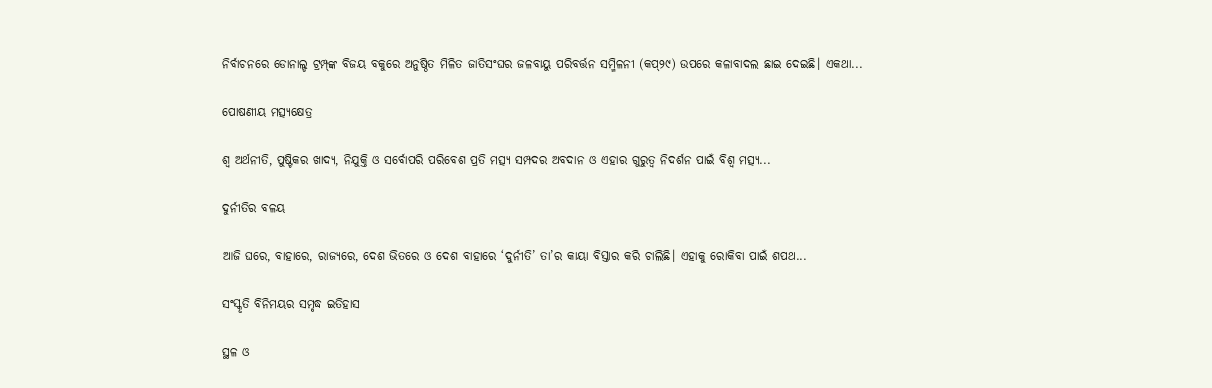ନିର୍ବାଚନରେ ଡୋନାଲ୍ଡ ଟ୍ରମ୍ପ୍‌ଙ୍କ ବିଜୟ ବକୁରେ ଅନୁଷ୍ଠିତ ମିଳିତ ଜାତିସଂଘର ଜଳବାୟୁ ପରିବର୍ତ୍ତନ ସମ୍ମିଳନୀ (କପ୍‌୨୯) ଉପରେ କଳାବାଦଲ ଛାଇ ଦେଇଛି। ଏକଥା...

ପୋଷଣୀୟ ମତ୍ସ୍ୟକ୍ଷେତ୍ର

ଶ୍ୱ ଅର୍ଥନୀତି, ପୁଷ୍ଟିକର ଖାଦ୍ୟ, ନିଯୁକ୍ତି ଓ ସର୍ବୋପରି ପରିବେଶ ପ୍ରତି ମତ୍ସ୍ୟ ସମ୍ପଦର ଅବଦାନ ଓ ଏହାର ଗୁରୁତ୍ୱ ନିଦର୍ଶନ ପାଇଁ ବିଶ୍ୱ ମତ୍ସ୍ୟ...

ଦୁର୍ନୀତିର ବଳୟ

ଆଜି ଘରେ, ବାହାରେ, ରାଜ୍ୟରେ, ଦେଶ ଭିତରେ ଓ ଦେଶ ବାହାରେ ‘ଦୁର୍ନୀତି’ ତା’ର କାୟା ବିସ୍ତାର କରି ଚାଲିଛି। ଏହାକୁ ରୋକିବା ପାଇଁ ଶପଥ...

ସଂସ୍କୃତି ବିନିମୟର ସମୃଦ୍ଧ ଇତିହାସ

ସ୍ଥଳ ଓ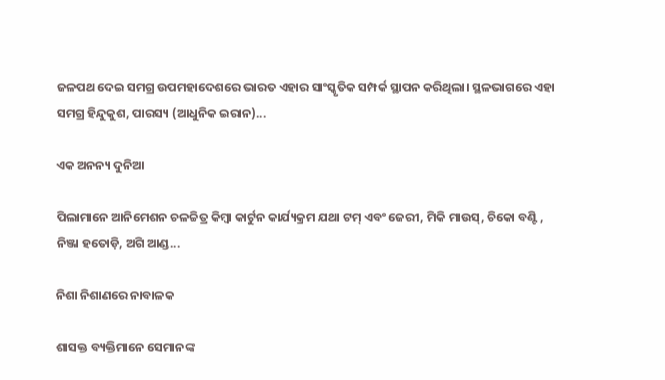ଜଳପଥ ଦେଇ ସମଗ୍ର ଉପମହାଦେଶରେ ଭାରତ ଏହାର ସାଂସ୍କୃତିକ ସମ୍ପର୍କ ସ୍ଥାପନ କରିଥିଲା। ସ୍ଥଳଭାଗରେ ଏହା ସମଗ୍ର ହିନ୍ଦୁକୁଶ, ପାରସ୍ୟ (ଆଧୁନିକ ଇରାନ)...

ଏକ ଅନନ୍ୟ ଦୁନିଆ

ପିଲାମାନେ ଆନିମେଶନ ଚଳଚ୍ଚିତ୍ର କିମ୍ବା କାର୍ଟୁନ କାର୍ଯ୍ୟକ୍ରମ ଯଥା ଟମ୍‌ ଏବଂ ଜେରୀ, ମିକି ମାଉସ୍‌, ଚିକୋ ବଣ୍ଟି , ନିଞ୍ଜା ହତୋଡ଼ି, ଅଗି ଆଣ୍ଡ...

ନିଶା ନିଶାଣରେ ନାବାଳକ

ଶାସକ୍ତ ବ୍ୟକ୍ତିମାନେ ସେମାନଙ୍କ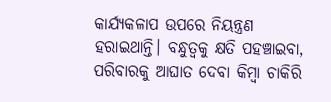କାର୍ଯ୍ୟକଳାପ ଉପରେ ନିୟନ୍ତ୍ରଣ ହରାଇଥାନ୍ତି। ବନ୍ଧୁତ୍ୱକୁ କ୍ଷତି ପହଞ୍ଚାଇବା, ପରିବାରକୁ ଆଘାତ ଦେବା କିମ୍ବା ଚାକିରି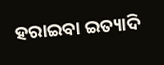ହରାଇବା ଇତ୍ୟାଦି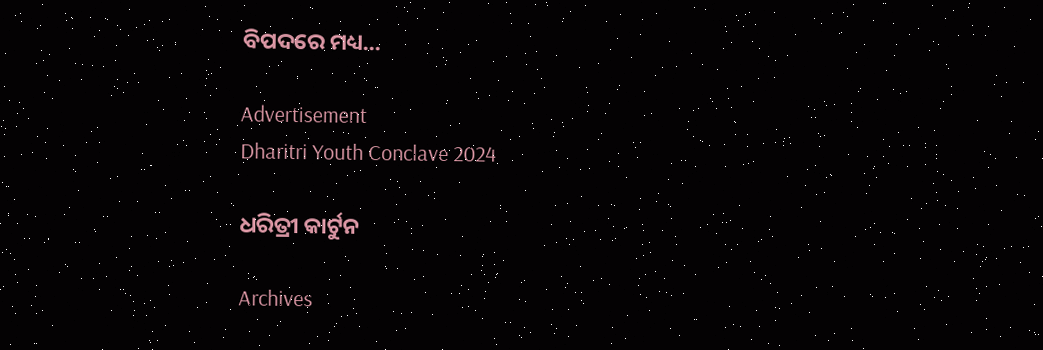ବିପଦରେ ମଧ୍ୟ...

Advertisement
Dharitri Youth Conclave 2024

ଧରିତ୍ରୀ କାର୍ଟୁନ

Archives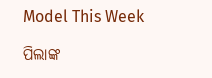Model This Week

ପିଲାଙ୍କ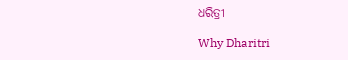ଧରିତ୍ରୀ

Why Dharitri